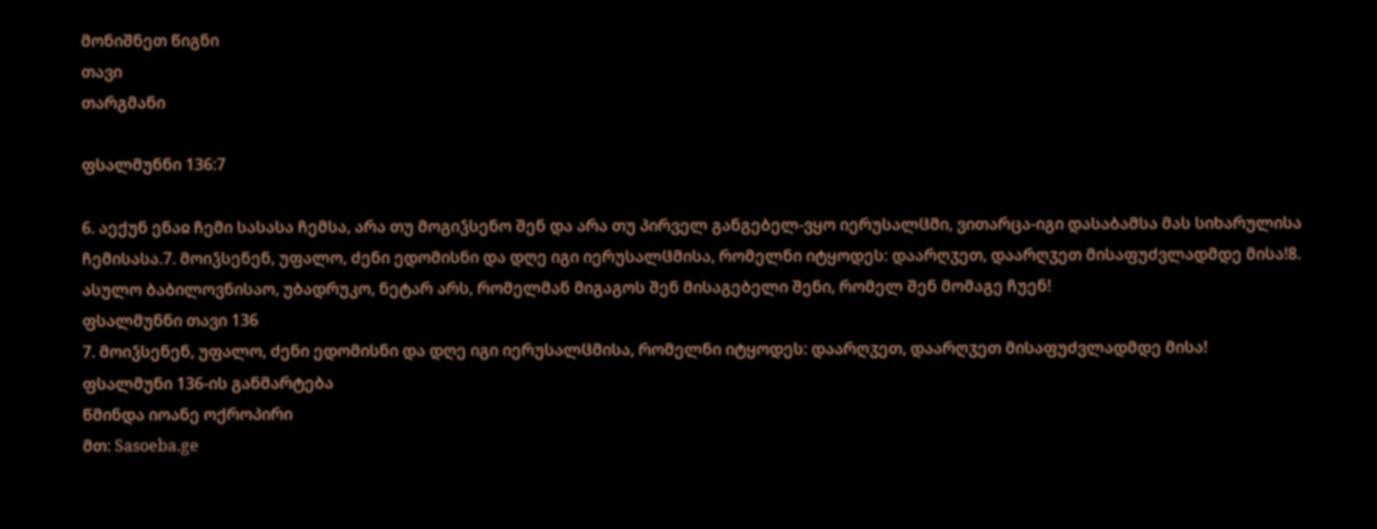მონიშნეთ წიგნი
თავი
თარგმანი

ფსალმუნნი 136:7

6. აექუნ ენაჲ ჩემი სასასა ჩემსა, არა თუ მოგიჴსენო შენ და არა თუ პირველ განგებელ-ვყო იერუსალჱმი, ვითარცა-იგი დასაბამსა მას სიხარულისა ჩემისასა.7. მოიჴსენენ, უფალო, ძენი ედომისნი და დღე იგი იერუსალჱმისა, რომელნი იტყოდეს: დაარღჳეთ, დაარღჳეთ მისაფუძვლადმდე მისა!8. ასულო ბაბილოვნისაო, უბადრუკო, ნეტარ არს, რომელმან მიგაგოს შენ მისაგებელი შენი, რომელ შენ მომაგე ჩუენ!
ფსალმუნნი თავი 136
7. მოიჴსენენ, უფალო, ძენი ედომისნი და დღე იგი იერუსალჱმისა, რომელნი იტყოდეს: დაარღჳეთ, დაარღჳეთ მისაფუძვლადმდე მისა!
ფსალმუნი 136-ის განმარტება
წმინდა იოანე ოქროპირი
მთ: Sasoeba.ge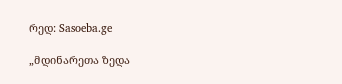რედ: Sasoeba.ge

„მდინარეთა ზედა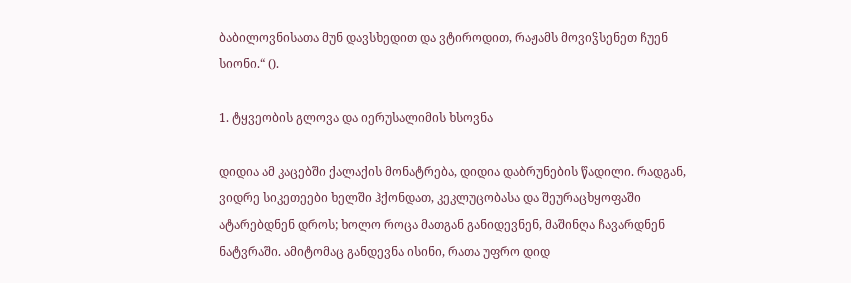ბაბილოვნისათა მუნ დავსხედით და ვტიროდით, რაჟამს მოვიჴსენეთ ჩუენ სიონი.“ ().

1. ტყვეობის გლოვა და იერუსალიმის ხსოვნა

დიდია ამ კაცებში ქალაქის მონატრება, დიდია დაბრუნების წადილი. რადგან, ვიდრე სიკეთეები ხელში ჰქონდათ, კეკლუცობასა და შეურაცხყოფაში ატარებდნენ დროს; ხოლო როცა მათგან განიდევნენ, მაშინღა ჩავარდნენ ნატვრაში. ამიტომაც განდევნა ისინი, რათა უფრო დიდ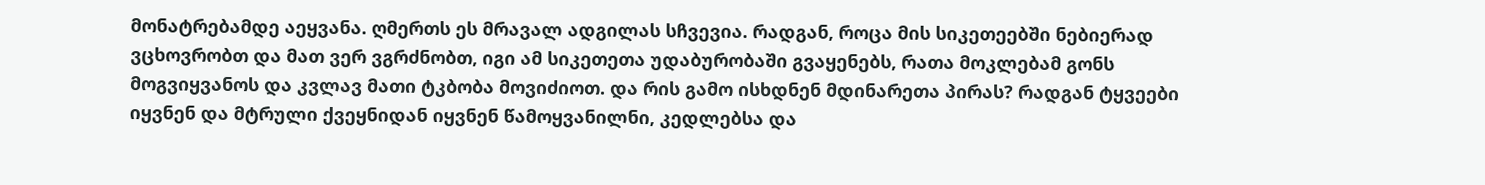მონატრებამდე აეყვანა. ღმერთს ეს მრავალ ადგილას სჩვევია. რადგან, როცა მის სიკეთეებში ნებიერად ვცხოვრობთ და მათ ვერ ვგრძნობთ, იგი ამ სიკეთეთა უდაბურობაში გვაყენებს, რათა მოკლებამ გონს მოგვიყვანოს და კვლავ მათი ტკბობა მოვიძიოთ. და რის გამო ისხდნენ მდინარეთა პირას? რადგან ტყვეები იყვნენ და მტრული ქვეყნიდან იყვნენ წამოყვანილნი, კედლებსა და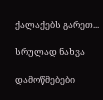ქალაქებს გარეთ...

სრულად ნახვა

დამოწმებები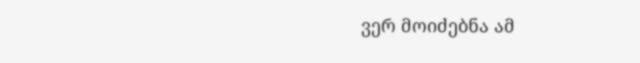ვერ მოიძებნა ამ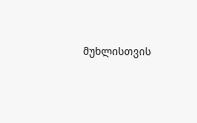მუხლისთვის